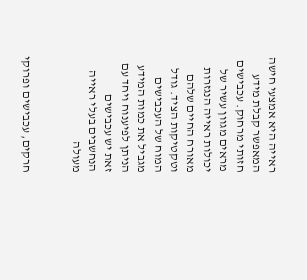ראייה היא אמצעי חישה המאפשר קבלת מידע חזותי מרחוק. עכבישים מראים מגוון עשיר של יכולות ראייה הנגזרות מאורח החיים שלהם וטקטיקות הציד. גודל המוח של העכבישים מגביל את כמות המידע הניתן לפיענוח ויחד עם זאת יש עכבישים הנחשבים בעלי ראייה מעולה


חרקים, עכבישים ופרוקי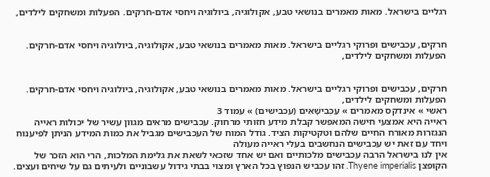רגליים בישראל. מאות מאמרים בנושאי טבע, אקולוגיה, ביולוגיה ויחסי אדם-חרקים. הפעלות ומשחקים לילדים,


חרקים, עכבישים ופרוקי רגליים בישראל. מאות מאמרים בנושאי טבע, אקולוגיה, ביולוגיה ויחסי אדם-חרקים. הפעלות ומשחקים לילדים,


חרקים, עכבישים ופרוקי רגליים בישראל. מאות מאמרים בנושאי טבע, אקולוגיה, ביולוגיה ויחסי אדם-חרקים. הפעלות ומשחקים לילדים,
ראשי » אינדקס מאמרים » עַכְּבִישָׁאִים (עכבישים) » עמוד 3
ראייה היא אמצעי חישה המאפשר קבלת מידע חזותי מרחוק. עכבישים מראים מגוון עשיר של יכולות ראייה הנגזרות מאורח החיים שלהם וטקטיקות הציד. גודל המוח של העכבישים מגביל את כמות המידע הניתן לפיענוח ויחד עם זאת יש עכבישים הנחשבים בעלי ראייה מעולה
אין לנו בישראל הרבה עכבישים מלכותיים ואם יש אחד שזכאי לשאת את גלימת המלכות, הרי הוא הזכר של הקופצן Thyene imperialis. זהו עכביש הנפוץ בכל הארץ ומצוי בבתי גידול עשבוניים ולעיתים גם על שיחים ועצים.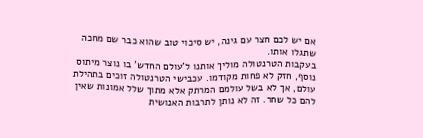אם יש לכם חצר עם גינה, יש סיכוי טוב שהוא כבר שם מחכה שתגלו אותו.
בעקבות הטרנטולה מוליך אותנו ל'עולם החדש' בו נוצר מיתוס נוסף, חזק לא פחות מקודמו. עכבישי הטרנטולה זוכים בתהילת עולם, אך לא בשל עולמם המרתק אלא מתוך שלל אמונות שאין להם כל שחר. זה לא נותן לתרבות האנושית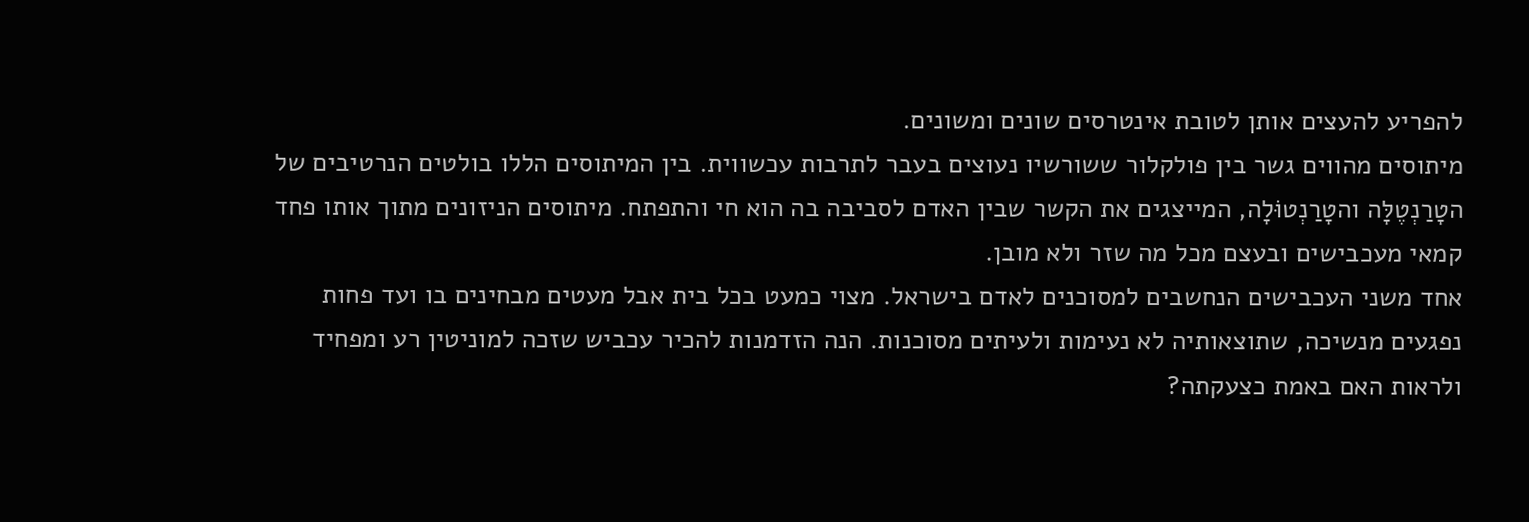להפריע להעצים אותן לטובת אינטרסים שונים ומשונים.
מיתוסים מהווים גשר בין פולקלור ששורשיו נעוצים בעבר לתרבות עכשווית. בין המיתוסים הללו בולטים הנרטיבים של הטָרַנְטֶלָּה והטָרַנְטוֹּלָה, המייצגים את הקשר שבין האדם לסביבה בה הוא חי והתפתח. מיתוסים הניזונים מתוך אותו פחד קמאי מעכבישים ובעצם מכל מה שזר ולא מובן.
אחד משני העכבישים הנחשבים למסוכנים לאדם בישראל. מצוי כמעט בכל בית אבל מעטים מבחינים בו ועד פחות נפגעים מנשיכה, שתוצאותיה לא נעימות ולעיתים מסוכנות. הנה הזדמנות להכיר עכביש שזכה למוניטין רע ומפחיד ולראות האם באמת כצעקתה?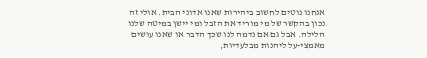אנחנו נוטים לחשוב ביהירות שאנו אדוני הבית. אולי זה נכון בהקשר של מי מוריד את הזבל ומי יישן במיטה שלנו הלילה. אבל גם אם נדמה לנו שכך הדבר או שאנו עושים מאמצי-על ליהנות מבלעדיות,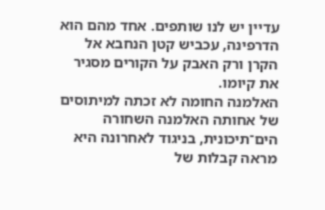עדיין יש לנו שותפים. אחד מהם הוא הדרפינה, עכביש קטן הנחבא אל הקרן ורק האבק על הקורים מסגיר את קיומו.
האלמנה החומה לא זכתה למיתוסים של אחותה האלמנה השחורה הים־תיכונית, בניגוד לאחרונה היא מראה קבלות של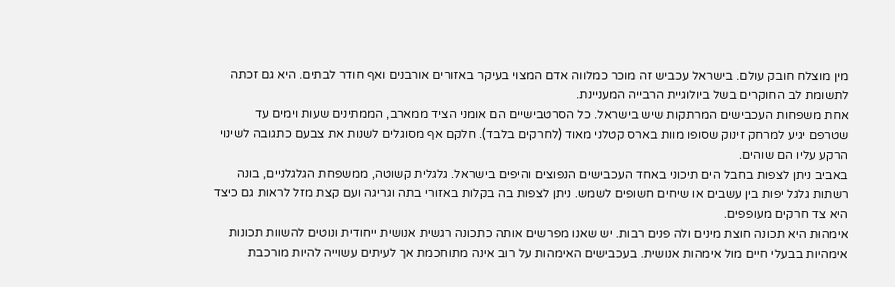מין מוצלח חובק עולם. בישראל עכביש זה מוכר כמלווה אדם המצוי בעיקר באזורים אורבנים ואף חודר לבתים. היא גם זכתה לתשומת לב החוקרים בשל ביולוגיית הרבייה המעניינת.
אחת משפחות העכבישים המרתקות שיש בישראל. כל הסרטבישיים הם אומני הציד ממארב, הממתינים שעות וימים עד שטרפם יגיע למרחק זינוק שסופו מוות בארס קטלני מאוד (לחרקים בלבד). חלקם אף מסוגלים לשנות את צבעם כתגובה לשינוי הרקע עליו הם שוהים.
באביב ניתן לצפות בחבל הים תיכוני באחד העכבישים הנפוצים והיפים בישראל. גלגלית קשוטה, ממשפחת הגלגלניים, בונה רשתות גלגל יפות בין עשבים או שיחים חשופים לשמש. ניתן לצפות בה בקלות באזורי בתה וגריגה ועם קצת מזל לראות גם כיצד היא צד חרקים מעופפים.
אימהוּת היא תכונה חוצת מינים ולה פנים רבות. יש שאנו מפרשים אותה כתכונה רגשית אנושית ייחודית ונוטים להשוות תכונות אימהיות בבעלי חיים מול אימהות אנושית. בעכבישים האימהות על רוב אינה מתוחכמת אך לעיתים עשוייה להיות מורכבת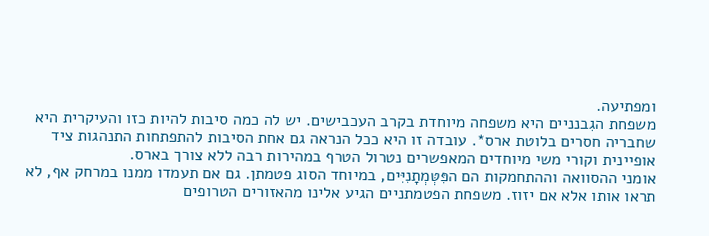ומפתיעה.
משפחת הגִבנניים היא משפחה מיוחדת בקרב העכבישים. יש לה כמה סיבות להיות כזו והעיקרית היא שחבריה חסרים בלוטת ארס*. עובדה זו היא ככל הנראה גם אחת הסיבות להתפתחות התנהגות ציד אופיינית וקורי משי מיוחדים המאפשרים נטרול הטרף במהירות רבה ללא צורך בארס.
אומני ההסוואה וההתחמקות הם הפִּטְּמְתָנִיִּים, במיוחד הסוג פטמתן. גם אם תעמדו ממנו במרחק אף, לא תראו אותו אלא אם יזוז. משפחת הפטמתניים הגיע אלינו מהאזורים הטרופים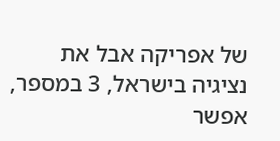של אפריקה אבל את נציגיה בישראל, 3 במספר, אפשר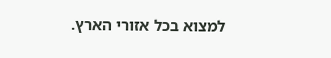למצוא בכל אזורי הארץ.